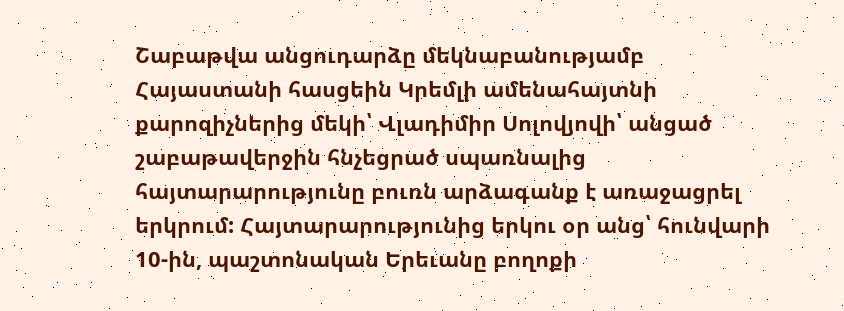Շաբաթվա անցուդարձը մեկնաբանությամբ
Հայաստանի հասցեին Կրեմլի ամենահայտնի քարոզիչներից մեկի՝ Վլադիմիր Սոլովյովի՝ անցած շաբաթավերջին հնչեցրած սպառնալից հայտարարությունը բուռն արձագանք է առաջացրել երկրում: Հայտարարությունից երկու օր անց՝ հունվարի 10-ին, պաշտոնական Երեւանը բողոքի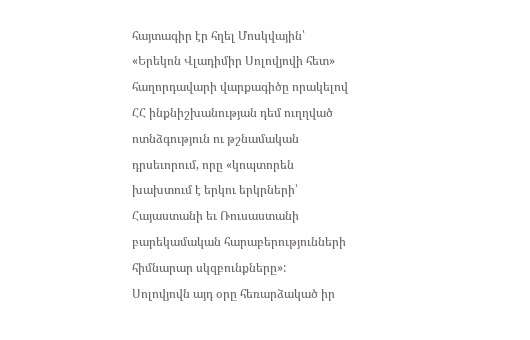հայտագիր էր հղել Մոսկվային՝ «Երեկոն Վլադիմիր Սոլովյովի հետ» հաղորդավարի վարքագիծը որակելով ՀՀ ինքնիշխանության դեմ ուղղված ոտնձգություն ու թշնամական դրսեւորում, որը «կոպտորեն խախտում է երկու երկրների՝ Հայաստանի եւ Ռուսաստանի բարեկամական հարաբերությունների հիմնարար սկզբունքները»:
Սոլովյովն այդ օրը հեռարձակած իր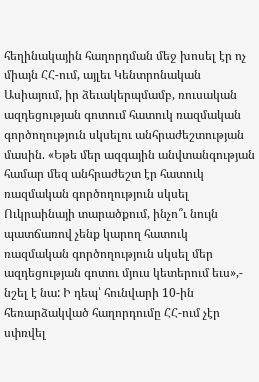հեղինակային հաղորդման մեջ խոսել էր ոչ միայն ՀՀ-ում, այլեւ Կենտրոնական Ասիայում, իր ձեւակերպմամբ, ռուսական ազդեցության գոտում հատուկ ռազմական գործողություն սկսելու անհրաժեշտության մասին. «Եթե մեր ազգային անվտանգության համար մեզ անհրաժեշտ էր հատուկ ռազմական գործողություն սկսել Ուկրաինայի տարածքում, ինչո՞ւ նույն պատճառով չենք կարող հատուկ ռազմական գործողություն սկսել մեր ազդեցության գոտու մյուս կետերում եւս»,- նշել է նա: Ի դեպ՝ հունվարի 10-ին հեռարձակված հաղորդումը ՀՀ-ում չէր սփռվել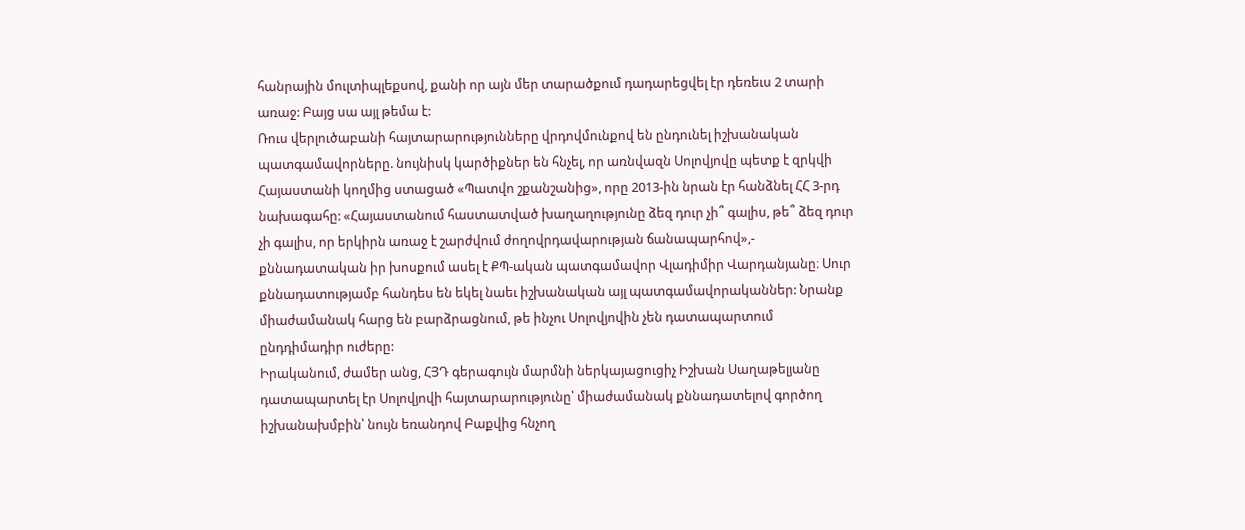հանրային մուլտիպլեքսով, քանի որ այն մեր տարածքում դադարեցվել էր դեռեւս 2 տարի առաջ: Բայց սա այլ թեմա է:
Ռուս վերլուծաբանի հայտարարությունները վրդովմունքով են ընդունել իշխանական պատգամավորները. նույնիսկ կարծիքներ են հնչել, որ առնվազն Սոլովյովը պետք է զրկվի Հայաստանի կողմից ստացած «Պատվո շքանշանից», որը 2013-ին նրան էր հանձնել ՀՀ 3-րդ նախագահը: «Հայաստանում հաստատված խաղաղությունը ձեզ դուր չի՞ գալիս, թե՞ ձեզ դուր չի գալիս, որ երկիրն առաջ է շարժվում ժողովրդավարության ճանապարհով»,- քննադատական իր խոսքում ասել է ՔՊ-ական պատգամավոր Վլադիմիր Վարդանյանը։ Սուր քննադատությամբ հանդես են եկել նաեւ իշխանական այլ պատգամավորականներ: Նրանք միաժամանակ հարց են բարձրացնում, թե ինչու Սոլովյովին չեն դատապարտում ընդդիմադիր ուժերը:
Իրականում, ժամեր անց, ՀՅԴ գերագույն մարմնի ներկայացուցիչ Իշխան Սաղաթելյանը դատապարտել էր Սոլովյովի հայտարարությունը՝ միաժամանակ քննադատելով գործող իշխանախմբին՝ նույն եռանդով Բաքվից հնչող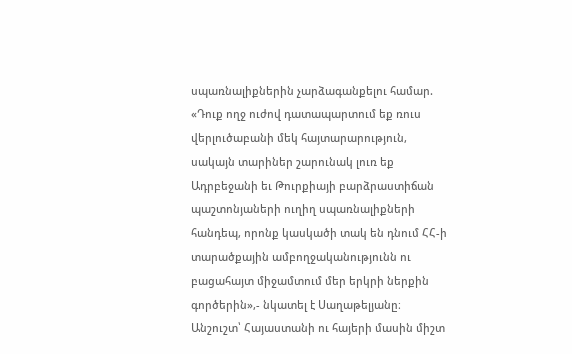սպառնալիքներին չարձագանքելու համար. «Դուք ողջ ուժով դատապարտում եք ռուս վերլուծաբանի մեկ հայտարարություն, սակայն տարիներ շարունակ լուռ եք Ադրբեջանի եւ Թուրքիայի բարձրաստիճան պաշտոնյաների ուղիղ սպառնալիքների հանդեպ, որոնք կասկածի տակ են դնում ՀՀ-ի տարածքային ամբողջականությունն ու բացահայտ միջամտում մեր երկրի ներքին գործերին»,- նկատել է Սաղաթելյանը։
Անշուշտ՝ Հայաստանի ու հայերի մասին միշտ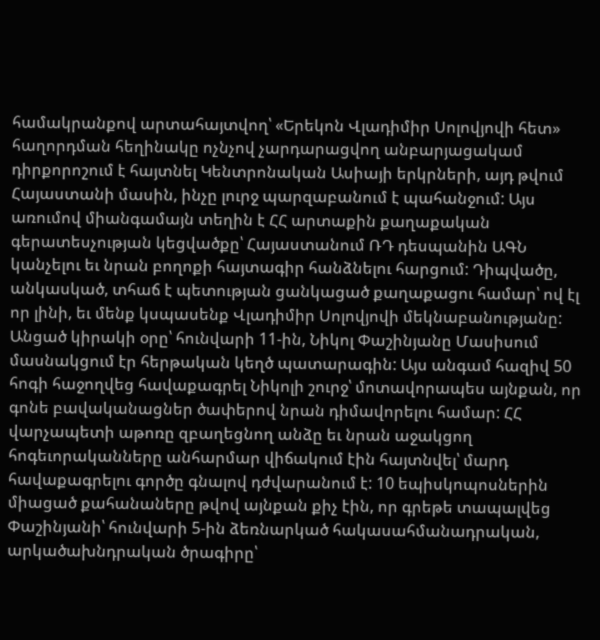համակրանքով արտահայտվող՝ «Երեկոն Վլադիմիր Սոլովյովի հետ» հաղորդման հեղինակը ոչնչով չարդարացվող անբարյացակամ դիրքորոշում է հայտնել Կենտրոնական Ասիայի երկրների, այդ թվում Հայաստանի մասին, ինչը լուրջ պարզաբանում է պահանջում: Այս առումով միանգամայն տեղին է ՀՀ արտաքին քաղաքական գերատեսչության կեցվածքը՝ Հայաստանում ՌԴ դեսպանին ԱԳՆ կանչելու եւ նրան բողոքի հայտագիր հանձնելու հարցում: Դիպվածը, անկասկած, տհաճ է պետության ցանկացած քաղաքացու համար՝ ով էլ որ լինի, եւ մենք կսպասենք Վլադիմիր Սոլովյովի մեկնաբանությանը:
Անցած կիրակի օրը՝ հունվարի 11-ին, Նիկոլ Փաշինյանը Մասիսում մասնակցում էր հերթական կեղծ պատարագին: Այս անգամ հազիվ 50 հոգի հաջողվեց հավաքագրել Նիկոլի շուրջ՝ մոտավորապես այնքան, որ գոնե բավականացներ ծափերով նրան դիմավորելու համար: ՀՀ վարչապետի աթոռը զբաղեցնող անձը եւ նրան աջակցող հոգեւորականները անհարմար վիճակում էին հայտնվել՝ մարդ հավաքագրելու գործը գնալով դժվարանում է: 10 եպիսկոպոսներին միացած քահանաները թվով այնքան քիչ էին, որ գրեթե տապալվեց Փաշինյանի՝ հունվարի 5-ին ձեռնարկած հակասահմանադրական, արկածախնդրական ծրագիրը՝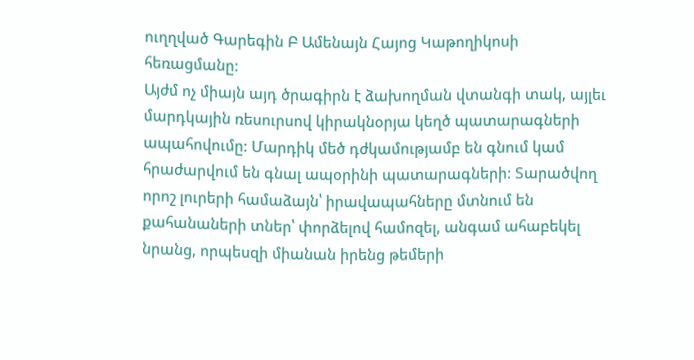ուղղված Գարեգին Բ Ամենայն Հայոց Կաթողիկոսի հեռացմանը:
Այժմ ոչ միայն այդ ծրագիրն է ձախողման վտանգի տակ, այլեւ մարդկային ռեսուրսով կիրակնօրյա կեղծ պատարագների ապահովումը: Մարդիկ մեծ դժկամությամբ են գնում կամ հրաժարվում են գնալ ապօրինի պատարագների: Տարածվող որոշ լուրերի համաձայն՝ իրավապահները մտնում են քահանաների տներ՝ փորձելով համոզել, անգամ ահաբեկել նրանց, որպեսզի միանան իրենց թեմերի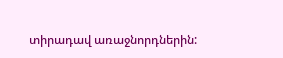տիրադավ առաջնորդներին: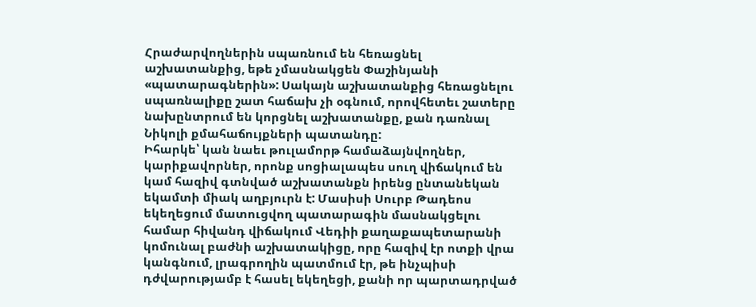Հրաժարվողներին սպառնում են հեռացնել աշխատանքից, եթե չմասնակցեն Փաշինյանի «պատարագներին»: Սակայն աշխատանքից հեռացնելու սպառնալիքը շատ հաճախ չի օգնում, որովհետեւ շատերը նախընտրում են կորցնել աշխատանքը, քան դառնալ Նիկոլի քմահաճույքների պատանդը:
Իհարկե՝ կան նաեւ թուլամորթ համաձայնվողներ, կարիքավորներ, որոնք սոցիալապես սուղ վիճակում են կամ հազիվ գտնված աշխատանքն իրենց ընտանեկան եկամտի միակ աղբյուրն է: Մասիսի Սուրբ Թադեոս եկեղեցում մատուցվող պատարագին մասնակցելու համար հիվանդ վիճակում Վեդիի քաղաքապետարանի կոմունալ բաժնի աշխատակիցը, որը հազիվ էր ոտքի վրա կանգնում, լրագրողին պատմում էր, թե ինչպիսի դժվարությամբ է հասել եկեղեցի, քանի որ պարտադրված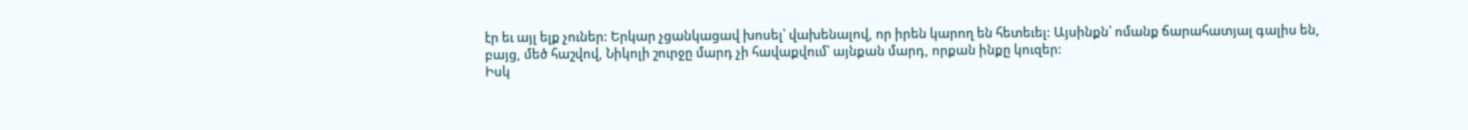էր եւ այլ ելք չուներ: Երկար չցանկացավ խոսել՝ վախենալով, որ իրեն կարող են հետեւել: Այսինքն՝ ոմանք ճարահատյալ գալիս են, բայց, մեծ հաշվով, Նիկոլի շուրջը մարդ չի հավաքվում՝ այնքան մարդ, որքան ինքը կուզեր:
Իսկ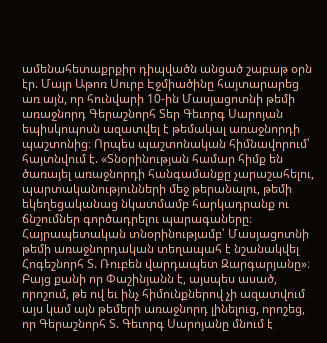ամենահետաքրքիր դիպվածն անցած շաբաթ օրն էր. Մայր Աթոռ Սուրբ Էջմիածինը հայտարարեց առ այն, որ հունվարի 10-ին Մասյացոտնի թեմի առաջնորդ Գերաշնորհ Տեր Գեւորգ Սարոյան եպիսկոպոսն ազատվել է թեմակալ առաջնորդի պաշտոնից։ Որպես պաշտոնական հիմնավորում՝ հայտնվում է. «Տնօրինության համար հիմք են ծառայել առաջնորդի հանգամանքը չարաշահելու, պարտականությունների մեջ թերանալու, թեմի եկեղեցականաց նկատմամբ հարկադրանք ու ճնշումներ գործադրելու պարագաները։ Հայրապետական տնօրինությամբ՝ Մասյացոտնի թեմի առաջնորդական տեղապահ է նշանակվել Հոգեշնորհ Տ. Ռուբեն վարդապետ Զարգարյանը»։
Բայց քանի որ Փաշինյանն է, այսպես ասած, որոշում, թե ով եւ ինչ հիմունքներով չի ազատվում այս կամ այն թեմերի առաջնորդ լինելուց, որոշեց, որ Գերաշնորհ Տ. Գեւորգ Սարոյանը մնում է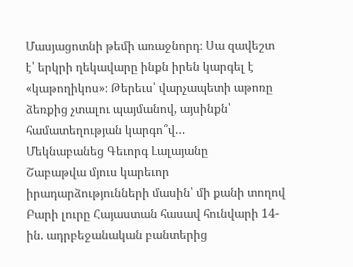Մասյացոտնի թեմի առաջնորդ։ Սա զավեշտ է՝ երկրի ղեկավարը ինքն իրեն կարգել է «կաթողիկոս»։ Թերեւս՝ վարչապետի աթոռը ձեռքից չտալու պայմանով, այսինքն՝ համատեղության կարգո՞վ…
Մեկնաբանեց Գեւորգ Լալայանը
Շաբաթվա մյուս կարեւոր իրադարձությունների մասին՝ մի քանի տողով
Բարի լուրը Հայաստան հասավ հունվարի 14-ին. ադրբեջանական բանտերից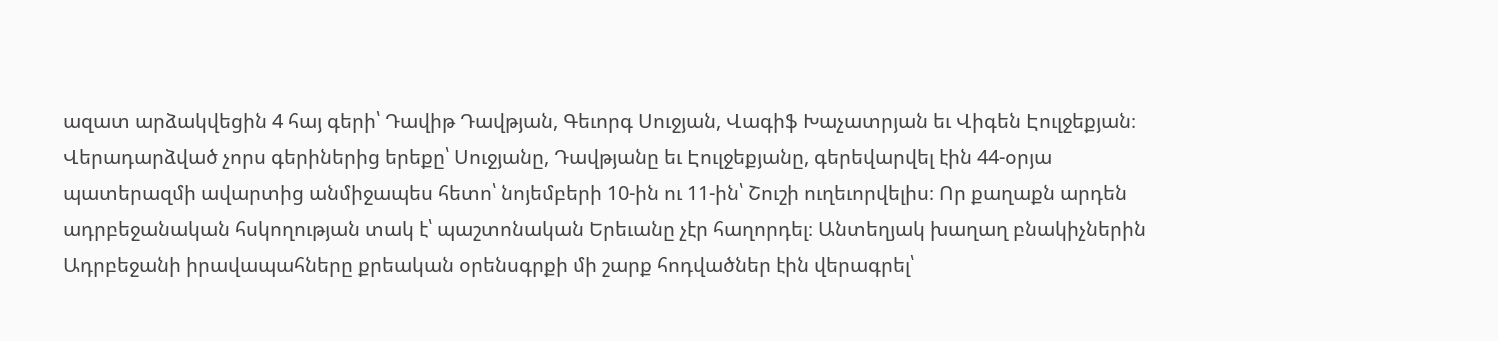ազատ արձակվեցին 4 հայ գերի՝ Դավիթ Դավթյան, Գեւորգ Սուջյան, Վագիֆ Խաչատրյան եւ Վիգեն Էուլջեքյան։ Վերադարձված չորս գերիներից երեքը՝ Սուջյանը, Դավթյանը եւ Էուլջեքյանը, գերեվարվել էին 44-օրյա պատերազմի ավարտից անմիջապես հետո՝ նոյեմբերի 10-ին ու 11-ին՝ Շուշի ուղեւորվելիս։ Որ քաղաքն արդեն ադրբեջանական հսկողության տակ է՝ պաշտոնական Երեւանը չէր հաղորդել։ Անտեղյակ խաղաղ բնակիչներին Ադրբեջանի իրավապահները քրեական օրենսգրքի մի շարք հոդվածներ էին վերագրել՝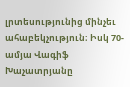լրտեսությունից մինչեւ ահաբեկչություն։ Իսկ 70-ամյա Վագիֆ Խաչատրյանը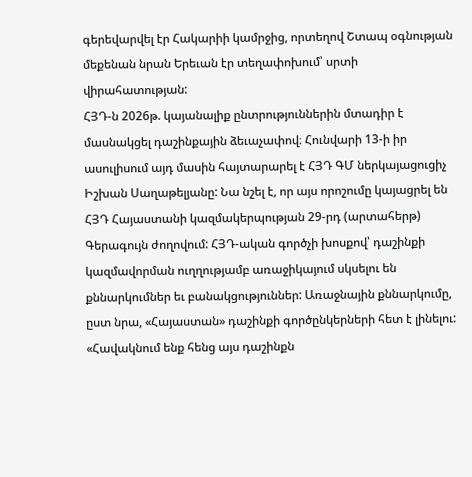գերեվարվել էր Հակարիի կամրջից, որտեղով Շտապ օգնության մեքենան նրան Երեւան էր տեղափոխում՝ սրտի վիրահատության:
ՀՅԴ-ն 2026թ. կայանալիք ընտրություններին մտադիր է մասնակցել դաշինքային ձեւաչափով։ Հունվարի 13-ի իր ասուլիսում այդ մասին հայտարարել է ՀՅԴ ԳՄ ներկայացուցիչ Իշխան Սաղաթելյանը: Նա նշել է, որ այս որոշումը կայացրել են ՀՅԴ Հայաստանի կազմակերպության 29-րդ (արտահերթ) Գերագույն ժողովում: ՀՅԴ-ական գործչի խոսքով՝ դաշինքի կազմավորման ուղղությամբ առաջիկայում սկսելու են քննարկումներ եւ բանակցություններ: Առաջնային քննարկումը, ըստ նրա, «Հայաստան» դաշինքի գործընկերների հետ է լինելու: «Հավակնում ենք հենց այս դաշինքն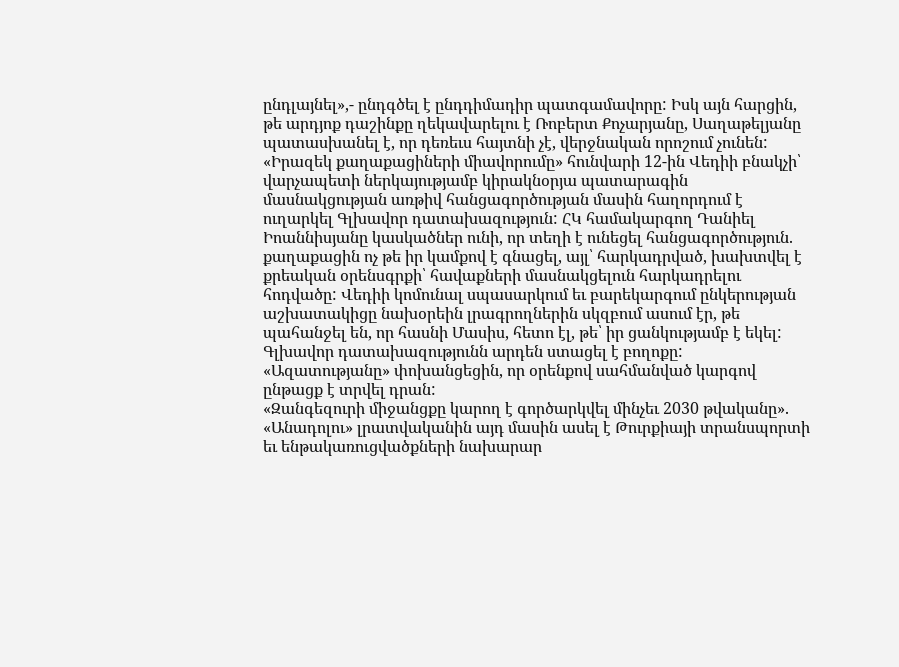ընդլայնել»,- ընդգծել է ընդդիմադիր պատգամավորը: Իսկ այն հարցին, թե արդյոք դաշինքը ղեկավարելու է Ռոբերտ Քոչարյանը, Սաղաթելյանը պատասխանել է, որ դեռեւս հայտնի չէ, վերջնական որոշում չունեն:
«Իրազեկ քաղաքացիների միավորումը» հունվարի 12-ին Վեդիի բնակչի՝ վարչապետի ներկայությամբ կիրակնօրյա պատարագին մասնակցության առթիվ հանցագործության մասին հաղորդում է ուղարկել Գլխավոր դատախազություն: ՀԿ համակարգող Դանիել Իոաննիսյանը կասկածներ ունի, որ տեղի է ունեցել հանցագործություն. քաղաքացին ոչ թե իր կամքով է գնացել, այլ՝ հարկադրված, խախտվել է քրեական օրենսգրքի՝ հավաքների մասնակցելուն հարկադրելու հոդվածը: Վեդիի կոմունալ սպասարկում եւ բարեկարգում ընկերության աշխատակիցը նախօրեին լրագրողներին սկզբում ասում էր, թե պահանջել են, որ հասնի Մասիս, հետո էլ, թե՝ իր ցանկությամբ է եկել: Գլխավոր դատախազությունն արդեն ստացել է բողոքը: «Ազատությանը» փոխանցեցին, որ օրենքով սահմանված կարգով ընթացք է տրվել դրան:
«Զանգեզուրի միջանցքը կարող է գործարկվել մինչեւ 2030 թվականը». «Անադոլու» լրատվականին այդ մասին ասել է Թուրքիայի տրանսպորտի եւ ենթակառուցվածքների նախարար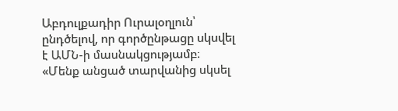Աբդուլքադիր Ուրալօղլուն՝ ընդծելով, որ գործընթացը սկսվել է ԱՄՆ-ի մասնակցությամբ։ «Մենք անցած տարվանից սկսել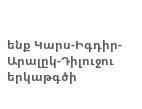ենք Կարս-Իգդիր-Արալըկ-Դիլուջու երկաթգծի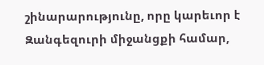շինարարությունը, որը կարեւոր է Զանգեզուրի միջանցքի համար,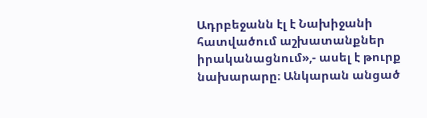Ադրբեջանն էլ է Նախիջանի հատվածում աշխատանքներ իրականացնում»,- ասել է թուրք նախարարը։ Անկարան անցած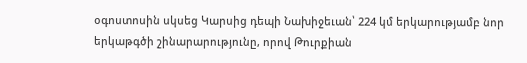օգոստոսին սկսեց Կարսից դեպի Նախիջեւան՝ 224 կմ երկարությամբ նոր երկաթգծի շինարարությունը, որով Թուրքիան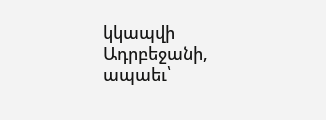կկապվի Ադրբեջանի, ապաեւ՝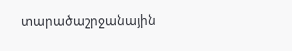տարածաշրջանային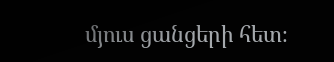մյուս ցանցերի հետ։